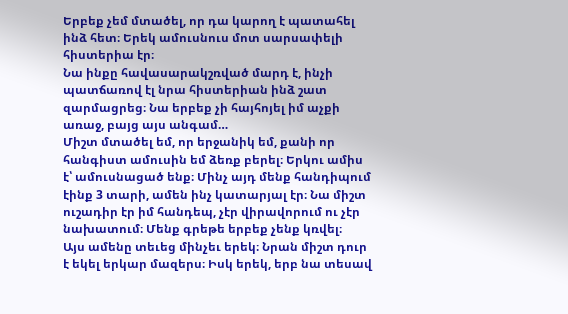Երբեք չեմ մտածել, որ դա կարող է պատահել ինձ հետ։ Երեկ ամուսնուս մոտ սարսափելի հիստերիա էր։
Նա ինքը հավասարակշռված մարդ է, ինչի պատճառով էլ նրա հիստերիան ինձ շատ զարմացրեց։ Նա երբեք չի հայհոյել իմ աչքի առաջ, բայց այս անգամ…
Միշտ մտածել եմ, որ երջանիկ եմ, քանի որ հանգիստ ամուսին եմ ձեռք բերել։ Երկու ամիս է՝ ամուսնացած ենք։ Մինչ այդ մենք հանդիպում էինք 3 տարի, ամեն ինչ կատարյալ էր։ Նա միշտ ուշադիր էր իմ հանդեպ, չէր վիրավորում ու չէր նախատում։ Մենք գրեթե երբեք չենք կռվել։
Այս ամենը տեւեց մինչեւ երեկ։ Նրան միշտ դուր է եկել երկար մազերս։ Իսկ երեկ, երբ նա տեսավ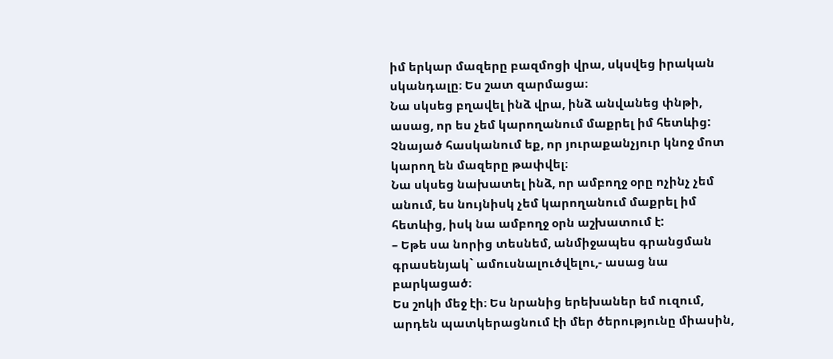իմ երկար մազերը բազմոցի վրա, սկսվեց իրական սկանդալը։ Ես շատ զարմացա։
Նա սկսեց բղավել ինձ վրա, ինձ անվանեց փնթի, ասաց, որ ես չեմ կարողանում մաքրել իմ հետևից: Չնայած հասկանում եք, որ յուրաքանչյուր կնոջ մոտ կարող են մազերը թափվել։
Նա սկսեց նախատել ինձ, որ ամբողջ օրը ոչինչ չեմ անում, ես նույնիսկ չեմ կարողանում մաքրել իմ հետևից, իսկ նա ամբողջ օրն աշխատում է:
– Եթե սա նորից տեսնեմ, անմիջապես գրանցման գրասենյակ` ամուսնալուծվելու,- ասաց նա բարկացած։
Ես շոկի մեջ էի։ Ես նրանից երեխաներ եմ ուզում, արդեն պատկերացնում էի մեր ծերությունը միասին,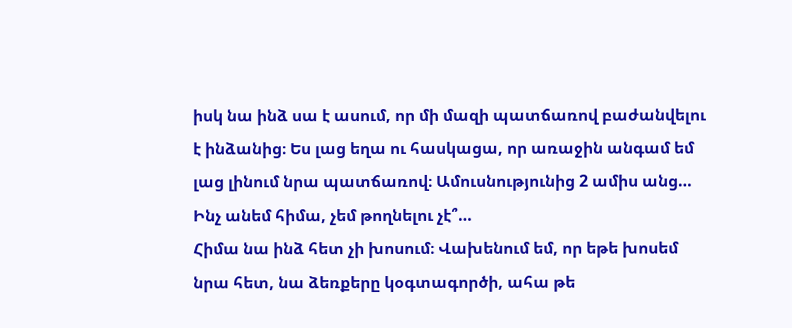իսկ նա ինձ սա է ասում, որ մի մազի պատճառով բաժանվելու է ինձանից։ Ես լաց եղա ու հասկացա, որ առաջին անգամ եմ լաց լինում նրա պատճառով։ Ամուսնությունից 2 ամիս անց… Ինչ անեմ հիմա, չեմ թողնելու չէ՞…
Հիմա նա ինձ հետ չի խոսում։ Վախենում եմ, որ եթե խոսեմ նրա հետ, նա ձեռքերը կօգտագործի, ահա թե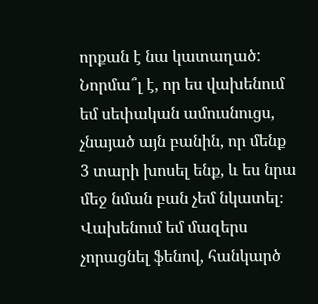որքան է նա կատաղած: Նորմա՞լ է, որ ես վախենում եմ սեփական ամուսնուցս, չնայած այն բանին, որ մենք 3 տարի խոսել ենք, և ես նրա մեջ նման բան չեմ նկատել։
Վախենում եմ մազերս չորացնել ֆենով, հանկարծ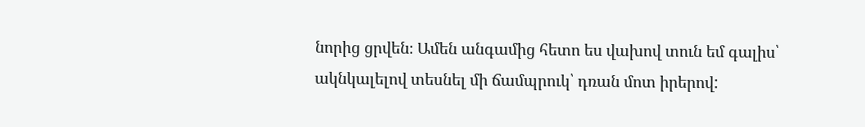նորից ցրվեն։ Ամեն անգամից հետո ես վախով տուն եմ գալիս՝ ակնկալելով տեսնել մի ճամպրուկ՝ դռան մոտ իրերով: